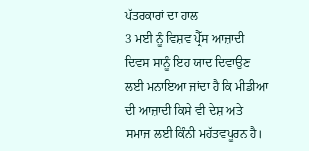ਪੱਤਰਕਾਰਾਂ ਦਾ ਹਾਲ
3 ਮਈ ਨੂੰ ਵਿਸ਼ਵ ਪ੍ਰੈੱਸ ਆਜ਼ਾਦੀ ਦਿਵਸ ਸਾਨੂੰ ਇਹ ਯਾਦ ਦਿਵਾਉਣ ਲਈ ਮਨਾਇਆ ਜਾਂਦਾ ਹੈ ਕਿ ਮੀਡੀਆ ਦੀ ਆਜ਼ਾਦੀ ਕਿਸੇ ਵੀ ਦੇਸ਼ ਅਤੇ ਸਮਾਜ ਲਈ ਕਿੰਨੀ ਮਹੱਤਵਪੂਰਨ ਹੈ।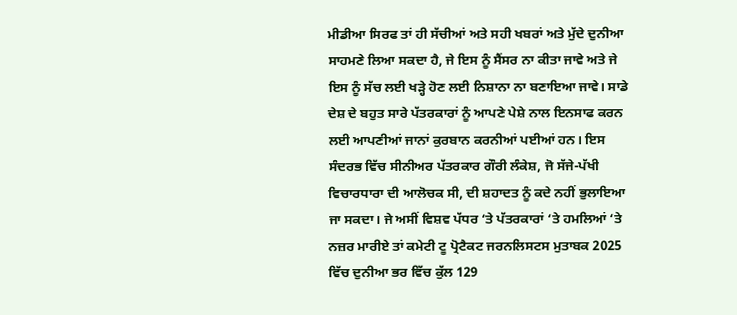ਮੀਡੀਆ ਸਿਰਫ ਤਾਂ ਹੀ ਸੱਚੀਆਂ ਅਤੇ ਸਹੀ ਖਬਰਾਂ ਅਤੇ ਮੁੱਦੇ ਦੁਨੀਆ ਸਾਹਮਣੇ ਲਿਆ ਸਕਦਾ ਹੈ, ਜੇ ਇਸ ਨੂੰ ਸੈਂਸਰ ਨਾ ਕੀਤਾ ਜਾਵੇ ਅਤੇ ਜੇ ਇਸ ਨੂੰ ਸੱਚ ਲਈ ਖੜ੍ਹੇ ਹੋਣ ਲਈ ਨਿਸ਼ਾਨਾ ਨਾ ਬਣਾਇਆ ਜਾਵੇ। ਸਾਡੇ ਦੇਸ਼ ਦੇ ਬਹੁਤ ਸਾਰੇ ਪੱਤਰਕਾਰਾਂ ਨੂੰ ਆਪਣੇ ਪੇਸ਼ੇ ਨਾਲ ਇਨਸਾਫ ਕਰਨ ਲਈ ਆਪਣੀਆਂ ਜਾਨਾਂ ਕੁਰਬਾਨ ਕਰਨੀਆਂ ਪਈਆਂ ਹਨ। ਇਸ ਸੰਦਰਭ ਵਿੱਚ ਸੀਨੀਅਰ ਪੱਤਰਕਾਰ ਗੌਰੀ ਲੰਕੇਸ਼, ਜੋ ਸੱਜੇ-ਪੱਖੀ ਵਿਚਾਰਧਾਰਾ ਦੀ ਆਲੋਚਕ ਸੀ, ਦੀ ਸ਼ਹਾਦਤ ਨੂੰ ਕਦੇ ਨਹੀਂ ਭੁਲਾਇਆ ਜਾ ਸਕਦਾ। ਜੇ ਅਸੀਂ ਵਿਸ਼ਵ ਪੱਧਰ ‘ਤੇ ਪੱਤਰਕਾਰਾਂ ‘ਤੇ ਹਮਲਿਆਂ ‘ਤੇ ਨਜ਼ਰ ਮਾਰੀਏ ਤਾਂ ਕਮੇਟੀ ਟੂ ਪ੍ਰੋਟੈਕਟ ਜਰਨਲਿਸਟਸ ਮੁਤਾਬਕ 2025 ਵਿੱਚ ਦੁਨੀਆ ਭਰ ਵਿੱਚ ਕੁੱਲ 129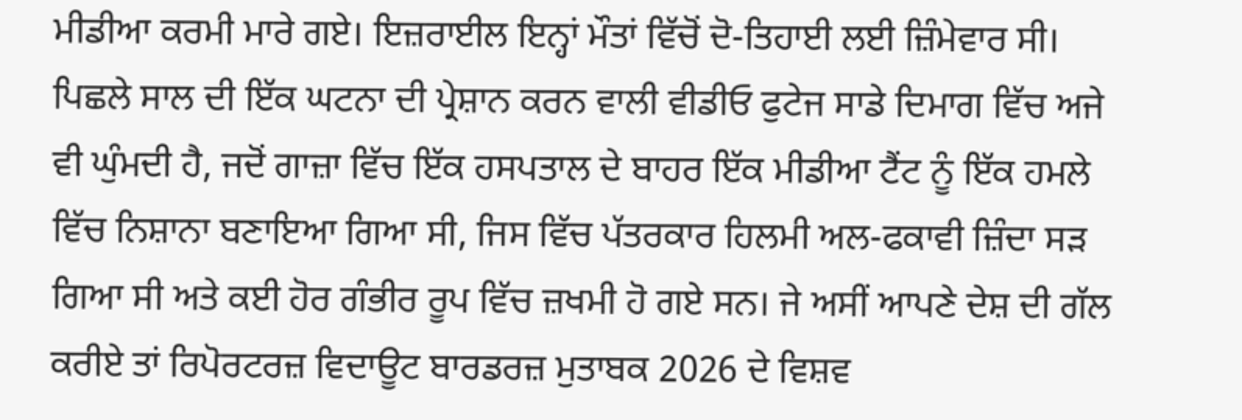ਮੀਡੀਆ ਕਰਮੀ ਮਾਰੇ ਗਏ। ਇਜ਼ਰਾਈਲ ਇਨ੍ਹਾਂ ਮੌਤਾਂ ਵਿੱਚੋਂ ਦੋ-ਤਿਹਾਈ ਲਈ ਜ਼ਿੰਮੇਵਾਰ ਸੀ।
ਪਿਛਲੇ ਸਾਲ ਦੀ ਇੱਕ ਘਟਨਾ ਦੀ ਪ੍ਰੇਸ਼ਾਨ ਕਰਨ ਵਾਲੀ ਵੀਡੀਓ ਫੁਟੇਜ ਸਾਡੇ ਦਿਮਾਗ ਵਿੱਚ ਅਜੇ ਵੀ ਘੁੰਮਦੀ ਹੈ, ਜਦੋਂ ਗਾਜ਼ਾ ਵਿੱਚ ਇੱਕ ਹਸਪਤਾਲ ਦੇ ਬਾਹਰ ਇੱਕ ਮੀਡੀਆ ਟੈਂਟ ਨੂੰ ਇੱਕ ਹਮਲੇ ਵਿੱਚ ਨਿਸ਼ਾਨਾ ਬਣਾਇਆ ਗਿਆ ਸੀ, ਜਿਸ ਵਿੱਚ ਪੱਤਰਕਾਰ ਹਿਲਮੀ ਅਲ-ਫਕਾਵੀ ਜ਼ਿੰਦਾ ਸੜ ਗਿਆ ਸੀ ਅਤੇ ਕਈ ਹੋਰ ਗੰਭੀਰ ਰੂਪ ਵਿੱਚ ਜ਼ਖਮੀ ਹੋ ਗਏ ਸਨ। ਜੇ ਅਸੀਂ ਆਪਣੇ ਦੇਸ਼ ਦੀ ਗੱਲ ਕਰੀਏ ਤਾਂ ਰਿਪੋਰਟਰਜ਼ ਵਿਦਾਊਟ ਬਾਰਡਰਜ਼ ਮੁਤਾਬਕ 2026 ਦੇ ਵਿਸ਼ਵ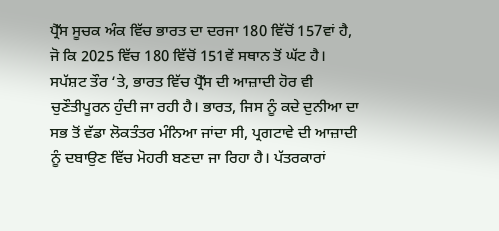ਪ੍ਰੈੱਸ ਸੂਚਕ ਅੰਕ ਵਿੱਚ ਭਾਰਤ ਦਾ ਦਰਜਾ 180 ਵਿੱਚੋਂ 157ਵਾਂ ਹੈ, ਜੋ ਕਿ 2025 ਵਿੱਚ 180 ਵਿੱਚੋਂ 151ਵੇਂ ਸਥਾਨ ਤੋਂ ਘੱਟ ਹੈ। ਸਪੱਸ਼ਟ ਤੌਰ ‘ਤੇ, ਭਾਰਤ ਵਿੱਚ ਪ੍ਰੈੱਸ ਦੀ ਆਜ਼ਾਦੀ ਹੋਰ ਵੀ ਚੁਣੌਤੀਪੂਰਨ ਹੁੰਦੀ ਜਾ ਰਹੀ ਹੈ। ਭਾਰਤ, ਜਿਸ ਨੂੰ ਕਦੇ ਦੁਨੀਆ ਦਾ ਸਭ ਤੋਂ ਵੱਡਾ ਲੋਕਤੰਤਰ ਮੰਨਿਆ ਜਾਂਦਾ ਸੀ, ਪ੍ਰਗਟਾਵੇ ਦੀ ਆਜ਼ਾਦੀ ਨੂੰ ਦਬਾਉਣ ਵਿੱਚ ਮੋਹਰੀ ਬਣਦਾ ਜਾ ਰਿਹਾ ਹੈ। ਪੱਤਰਕਾਰਾਂ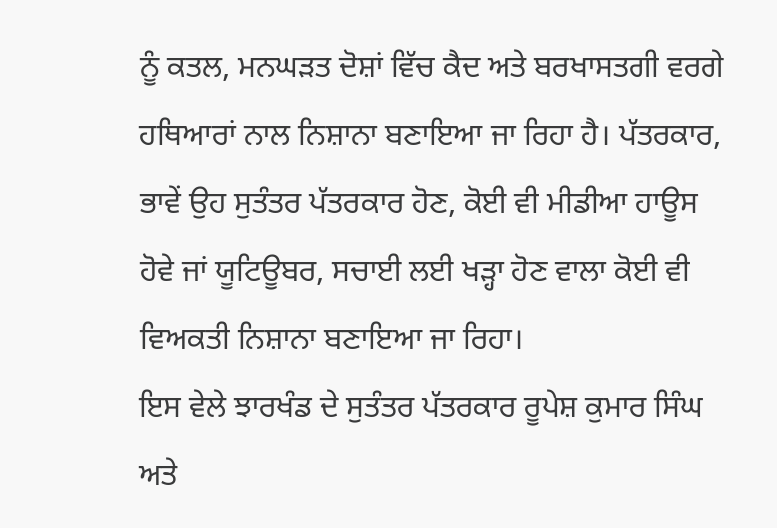ਨੂੰ ਕਤਲ, ਮਨਘੜਤ ਦੋਸ਼ਾਂ ਵਿੱਚ ਕੈਦ ਅਤੇ ਬਰਖਾਸਤਗੀ ਵਰਗੇ ਹਥਿਆਰਾਂ ਨਾਲ ਨਿਸ਼ਾਨਾ ਬਣਾਇਆ ਜਾ ਰਿਹਾ ਹੈ। ਪੱਤਰਕਾਰ, ਭਾਵੇਂ ਉਹ ਸੁਤੰਤਰ ਪੱਤਰਕਾਰ ਹੋਣ, ਕੋਈ ਵੀ ਮੀਡੀਆ ਹਾਊਸ ਹੋਵੇ ਜਾਂ ਯੂਟਿਊਬਰ, ਸਚਾਈ ਲਈ ਖੜ੍ਹਾ ਹੋਣ ਵਾਲਾ ਕੋਈ ਵੀ ਵਿਅਕਤੀ ਨਿਸ਼ਾਨਾ ਬਣਾਇਆ ਜਾ ਰਿਹਾ।
ਇਸ ਵੇਲੇ ਝਾਰਖੰਡ ਦੇ ਸੁਤੰਤਰ ਪੱਤਰਕਾਰ ਰੂਪੇਸ਼ ਕੁਮਾਰ ਸਿੰਘ ਅਤੇ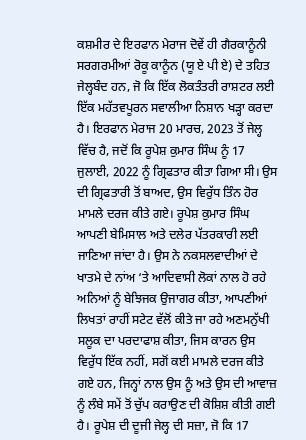ਕਸ਼ਮੀਰ ਦੇ ਇਰਫਾਨ ਮੇਰਾਜ ਦੋਵੇਂ ਹੀ ਗੈਰਕਾਨੂੰਨੀ ਸਰਗਰਮੀਆਂ ਰੋਕੂ ਕਾਨੂੰਨ (ਯੂ ਏ ਪੀ ਏ) ਦੇ ਤਹਿਤ ਜੇਲ੍ਹਬੰਦ ਹਨ, ਜੋ ਕਿ ਇੱਕ ਲੋਕਤੰਤਰੀ ਰਾਸ਼ਟਰ ਲਈ ਇੱਕ ਮਹੱਤਵਪੂਰਨ ਸਵਾਲੀਆ ਨਿਸ਼ਾਨ ਖੜ੍ਹਾ ਕਰਦਾ ਹੈ। ਇਰਫਾਨ ਮੇਰਾਜ 20 ਮਾਰਚ, 2023 ਤੋਂ ਜੇਲ੍ਹ ਵਿੱਚ ਹੈ, ਜਦੋਂ ਕਿ ਰੂਪੇਸ਼ ਕੁਮਾਰ ਸਿੰਘ ਨੂੰ 17 ਜੁਲਾਈ, 2022 ਨੂੰ ਗ੍ਰਿਫਤਾਰ ਕੀਤਾ ਗਿਆ ਸੀ। ਉਸ ਦੀ ਗ੍ਰਿਫਤਾਰੀ ਤੋਂ ਬਾਅਦ, ਉਸ ਵਿਰੁੱਧ ਤਿੰਨ ਹੋਰ ਮਾਮਲੇ ਦਰਜ ਕੀਤੇ ਗਏ। ਰੂਪੇਸ਼ ਕੁਮਾਰ ਸਿੰਘ ਆਪਣੀ ਬੇਮਿਸਾਲ ਅਤੇ ਦਲੇਰ ਪੱਤਰਕਾਰੀ ਲਈ ਜਾਣਿਆ ਜਾਂਦਾ ਹੈ। ਉਸ ਨੇ ਨਕਸਲਵਾਦੀਆਂ ਦੇ ਖਾਤਮੇ ਦੇ ਨਾਂਅ ‘ਤੇ ਆਦਿਵਾਸੀ ਲੋਕਾਂ ਨਾਲ ਹੋ ਰਹੇ ਅਨਿਆਂ ਨੂੰ ਬੇਝਿਜਕ ਉਜਾਗਰ ਕੀਤਾ, ਆਪਣੀਆਂ ਲਿਖਤਾਂ ਰਾਹੀਂ ਸਟੇਟ ਵੱਲੋਂ ਕੀਤੇ ਜਾ ਰਹੇ ਅਣਮਨੁੱਖੀ ਸਲੂਕ ਦਾ ਪਰਦਾਫਾਸ਼ ਕੀਤਾ, ਜਿਸ ਕਾਰਨ ਉਸ ਵਿਰੁੱਧ ਇੱਕ ਨਹੀਂ, ਸਗੋਂ ਕਈ ਮਾਮਲੇ ਦਰਜ ਕੀਤੇ ਗਏ ਹਨ, ਜਿਨ੍ਹਾਂ ਨਾਲ ਉਸ ਨੂੰ ਅਤੇ ਉਸ ਦੀ ਆਵਾਜ਼ ਨੂੰ ਲੰਬੇ ਸਮੇਂ ਤੋਂ ਚੁੱਪ ਕਰਾਉਣ ਦੀ ਕੋਸ਼ਿਸ਼ ਕੀਤੀ ਗਈ ਹੈ। ਰੂਪੇਸ਼ ਦੀ ਦੂਜੀ ਜੇਲ੍ਹ ਦੀ ਸਜ਼ਾ, ਜੋ ਕਿ 17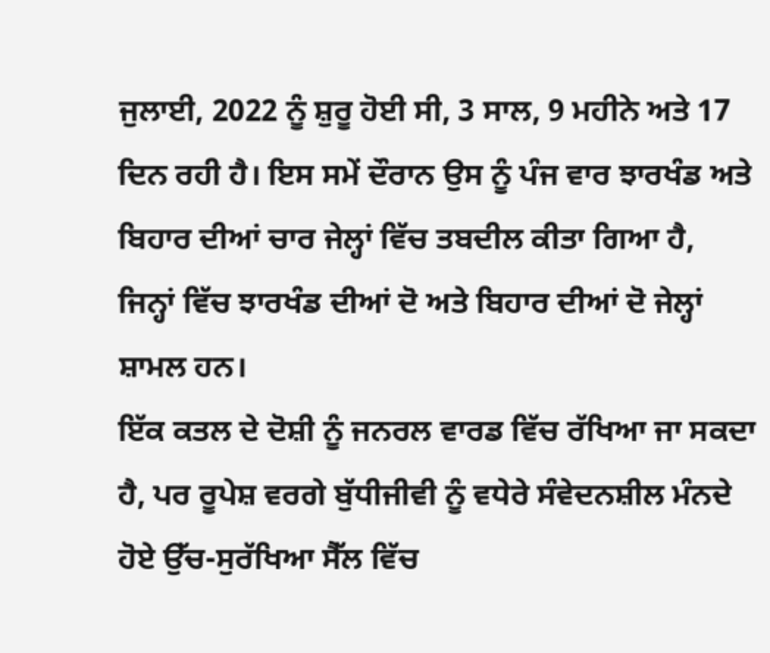ਜੁਲਾਈ, 2022 ਨੂੰ ਸ਼ੁਰੂ ਹੋਈ ਸੀ, 3 ਸਾਲ, 9 ਮਹੀਨੇ ਅਤੇ 17 ਦਿਨ ਰਹੀ ਹੈ। ਇਸ ਸਮੇਂ ਦੌਰਾਨ ਉਸ ਨੂੰ ਪੰਜ ਵਾਰ ਝਾਰਖੰਡ ਅਤੇ ਬਿਹਾਰ ਦੀਆਂ ਚਾਰ ਜੇਲ੍ਹਾਂ ਵਿੱਚ ਤਬਦੀਲ ਕੀਤਾ ਗਿਆ ਹੈ, ਜਿਨ੍ਹਾਂ ਵਿੱਚ ਝਾਰਖੰਡ ਦੀਆਂ ਦੋ ਅਤੇ ਬਿਹਾਰ ਦੀਆਂ ਦੋ ਜੇਲ੍ਹਾਂ ਸ਼ਾਮਲ ਹਨ।
ਇੱਕ ਕਤਲ ਦੇ ਦੋਸ਼ੀ ਨੂੰ ਜਨਰਲ ਵਾਰਡ ਵਿੱਚ ਰੱਖਿਆ ਜਾ ਸਕਦਾ ਹੈ, ਪਰ ਰੂਪੇਸ਼ ਵਰਗੇ ਬੁੱਧੀਜੀਵੀ ਨੂੰ ਵਧੇਰੇ ਸੰਵੇਦਨਸ਼ੀਲ ਮੰਨਦੇ ਹੋਏ ਉੱਚ-ਸੁਰੱਖਿਆ ਸੈੱਲ ਵਿੱਚ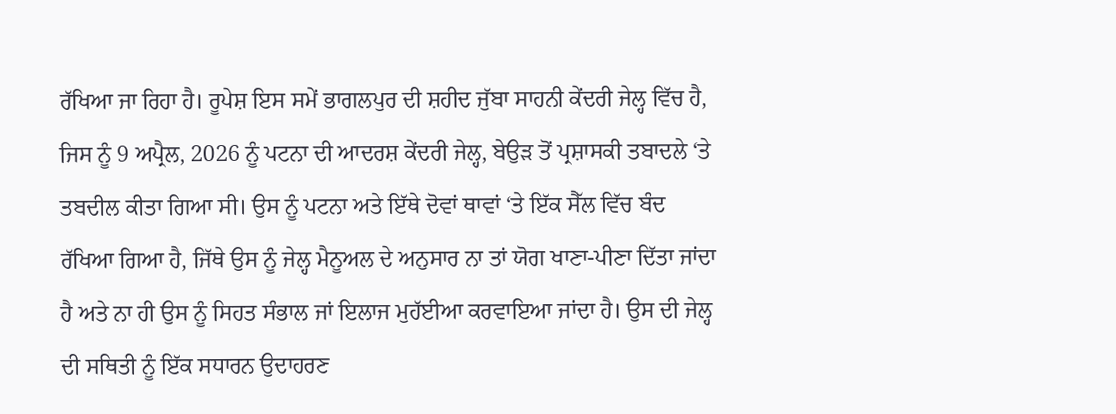ਰੱਖਿਆ ਜਾ ਰਿਹਾ ਹੈ। ਰੂਪੇਸ਼ ਇਸ ਸਮੇਂ ਭਾਗਲਪੁਰ ਦੀ ਸ਼ਹੀਦ ਜੁੱਬਾ ਸਾਹਨੀ ਕੇਂਦਰੀ ਜੇਲ੍ਹ ਵਿੱਚ ਹੈ, ਜਿਸ ਨੂੰ 9 ਅਪ੍ਰੈਲ, 2026 ਨੂੰ ਪਟਨਾ ਦੀ ਆਦਰਸ਼ ਕੇਂਦਰੀ ਜੇਲ੍ਹ, ਬੇਉੜ ਤੋਂ ਪ੍ਰਸ਼ਾਸਕੀ ਤਬਾਦਲੇ ‘ਤੇ ਤਬਦੀਲ ਕੀਤਾ ਗਿਆ ਸੀ। ਉਸ ਨੂੰ ਪਟਨਾ ਅਤੇ ਇੱਥੇ ਦੋਵਾਂ ਥਾਵਾਂ ‘ਤੇ ਇੱਕ ਸੈੱਲ ਵਿੱਚ ਬੰਦ ਰੱਖਿਆ ਗਿਆ ਹੈ, ਜਿੱਥੇ ਉਸ ਨੂੰ ਜੇਲ੍ਹ ਮੈਨੂਅਲ ਦੇ ਅਨੁਸਾਰ ਨਾ ਤਾਂ ਯੋਗ ਖਾਣਾ-ਪੀਣਾ ਦਿੱਤਾ ਜਾਂਦਾ ਹੈ ਅਤੇ ਨਾ ਹੀ ਉਸ ਨੂੰ ਸਿਹਤ ਸੰਭਾਲ ਜਾਂ ਇਲਾਜ ਮੁਹੱਈਆ ਕਰਵਾਇਆ ਜਾਂਦਾ ਹੈ। ਉਸ ਦੀ ਜੇਲ੍ਹ ਦੀ ਸਥਿਤੀ ਨੂੰ ਇੱਕ ਸਧਾਰਨ ਉਦਾਹਰਣ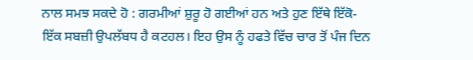ਨਾਲ ਸਮਝ ਸਕਦੇ ਹੋ : ਗਰਮੀਆਂ ਸ਼ੁਰੂ ਹੋ ਗਈਆਂ ਹਨ ਅਤੇ ਹੁਣ ਇੱਥੇ ਇੱਕੋ-ਇੱਕ ਸਬਜ਼ੀ ਉਪਲੱਬਧ ਹੈ ਕਟਹਲ। ਇਹ ਉਸ ਨੂੰ ਹਫਤੇ ਵਿੱਚ ਚਾਰ ਤੋਂ ਪੰਜ ਦਿਨ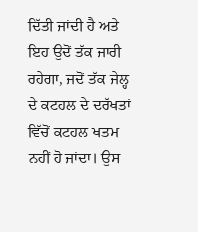ਦਿੱਤੀ ਜਾਂਦੀ ਹੈ ਅਤੇ ਇਹ ਉਦੋਂ ਤੱਕ ਜਾਰੀ ਰਹੇਗਾ, ਜਦੋਂ ਤੱਕ ਜੇਲ੍ਹ ਦੇ ਕਟਹਲ ਦੇ ਦਰੱਖਤਾਂ ਵਿੱਚੋਂ ਕਟਹਲ ਖਤਮ ਨਹੀਂ ਹੋ ਜਾਂਦਾ। ਉਸ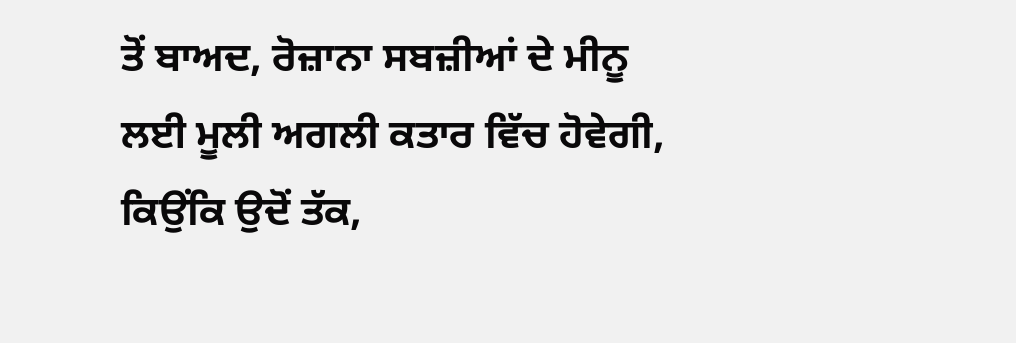ਤੋਂ ਬਾਅਦ, ਰੋਜ਼ਾਨਾ ਸਬਜ਼ੀਆਂ ਦੇ ਮੀਨੂ ਲਈ ਮੂਲੀ ਅਗਲੀ ਕਤਾਰ ਵਿੱਚ ਹੋਵੇਗੀ, ਕਿਉਂਕਿ ਉਦੋਂ ਤੱਕ,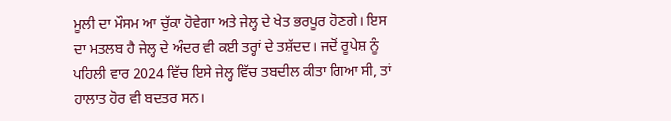ਮੂਲੀ ਦਾ ਮੌਸਮ ਆ ਚੁੱਕਾ ਹੋਵੇਗਾ ਅਤੇ ਜੇਲ੍ਹ ਦੇ ਖੇਤ ਭਰਪੂਰ ਹੋਣਗੇ। ਇਸ ਦਾ ਮਤਲਬ ਹੈ ਜੇਲ੍ਹ ਦੇ ਅੰਦਰ ਵੀ ਕਈ ਤਰ੍ਹਾਂ ਦੇ ਤਸ਼ੱਦਦ। ਜਦੋਂ ਰੂਪੇਸ਼ ਨੂੰ ਪਹਿਲੀ ਵਾਰ 2024 ਵਿੱਚ ਇਸੇ ਜੇਲ੍ਹ ਵਿੱਚ ਤਬਦੀਲ ਕੀਤਾ ਗਿਆ ਸੀ, ਤਾਂ ਹਾਲਾਤ ਹੋਰ ਵੀ ਬਦਤਰ ਸਨ।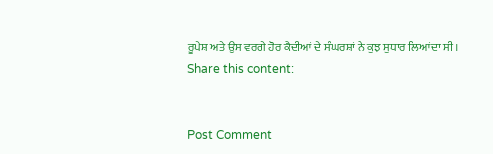ਰੂਪੇਸ਼ ਅਤੇ ਉਸ ਵਰਗੇ ਹੋਰ ਕੈਦੀਆਂ ਦੇ ਸੰਘਰਸ਼ਾਂ ਨੇ ਕੁਝ ਸੁਧਾਰ ਲਿਆਂਦਾ ਸੀ।
Share this content:


Post Comment